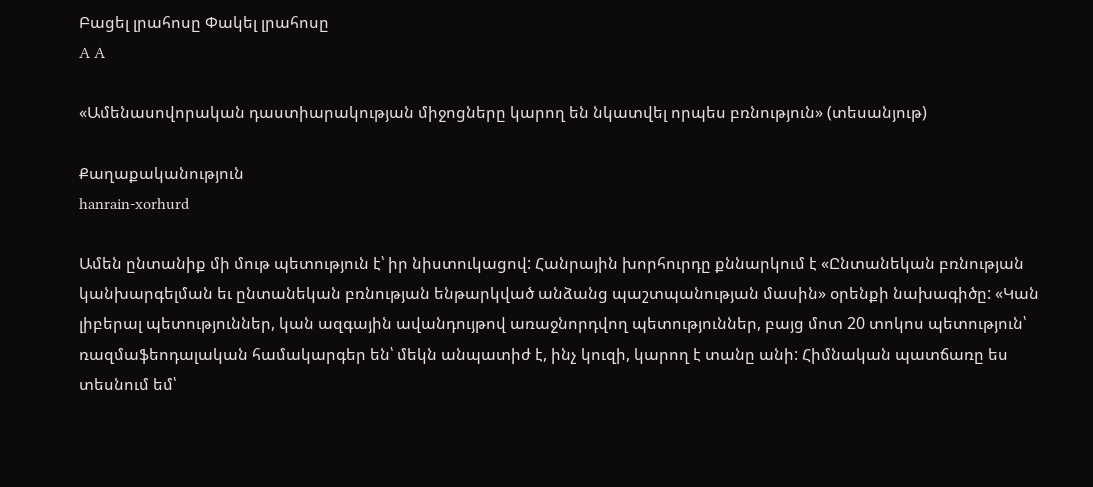Բացել լրահոսը Փակել լրահոսը
A A

«Ամենասովորական դաստիարակության միջոցները կարող են նկատվել որպես բռնություն» (տեսանյութ)

Քաղաքականություն
hanrain-xorhurd

Ամեն ընտանիք մի մութ պետություն է՝ իր նիստուկացով: Հանրային խորհուրդը քննարկում է «Ընտանեկան բռնության կանխարգելման եւ ընտանեկան բռնության ենթարկված անձանց պաշտպանության մասին» օրենքի նախագիծը: «Կան լիբերալ պետություններ, կան ազգային ավանդույթով առաջնորդվող պետություններ, բայց մոտ 20 տոկոս պետություն՝ ռազմաֆեոդալական համակարգեր են՝ մեկն անպատիժ է, ինչ կուզի, կարող է տանը անի: Հիմնական պատճառը ես տեսնում եմ՝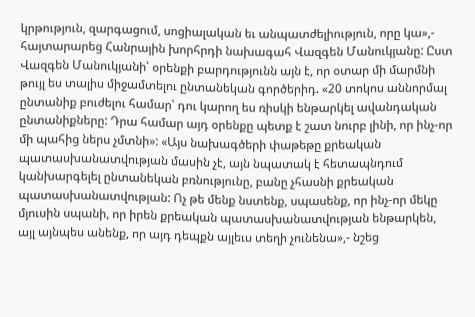կրթություն, զարգացում, սոցիալական եւ անպատժելիություն, որը կա»,- հայտարարեց Հանրային խորհրդի նախագահ Վազգեն Մանուկյանը: Ըստ Վազգեն Մանուկյանի՝ օրենքի բարդությունն այն է, որ օտար մի մարմնի թույլ ես տալիս միջամտելու ընտանեկան գործերիդ. «20 տոկոս աննորմալ ընտանիք բուժելու համար՝ դու կարող ես ռիսկի ենթարկել ավանդական ընտանիքները: Դրա համար այդ օրենքը պետք է շատ նուրբ լինի, որ ինչ-որ մի պահից ներս չմտնի»: «Այս նախագծերի փաթեթը քրեական պատասխանատվության մասին չէ, այն նպատակ է հետապնդում կանխարգելել ընտանեկան բռնությունը, բանը չհասնի քրեական պատասխանատվության: Ոչ թե մենք նստենք, սպասենք, որ ինչ-որ մեկը մյուսին սպանի, որ իրեն քրեական պատասխանատվության ենթարկեն, այլ այնպես անենք, որ այդ դեպքն այլեւս տեղի չունենա»,- նշեց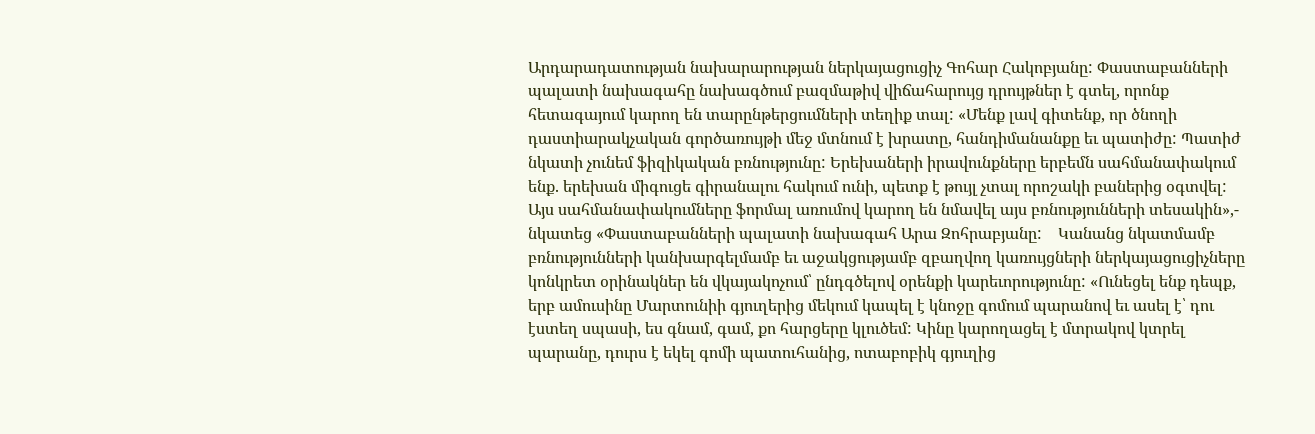Արդարադատության նախարարության ներկայացուցիչ Գոհար Հակոբյանը: Փաստաբանների պալատի նախագահը նախագծում բազմաթիվ վիճահարույց դրույթներ է գտել, որոնք հետագայում կարող են տարընթերցումների տեղիք տալ: «Մենք լավ գիտենք, որ ծնողի դաստիարակչական գործառույթի մեջ մտնում է խրատը, հանդիմանանքը եւ պատիժը: Պատիժ նկատի չունեմ ֆիզիկական բռնությունը: Երեխաների իրավունքները երբեմն սահմանափակում ենք. երեխան միգուցե գիրանալու հակում ունի, պետք է թույլ չտալ որոշակի բաներից օգտվել: Այս սահմանափակումները ֆորմալ առումով կարող են նմավել այս բռնությունների տեսակին»,- նկատեց «Փաստաբանների պալատի նախագահ Արա Զոհրաբյանը:    Կանանց նկատմամբ բռնությունների կանխարգելմամբ եւ աջակցությամբ զբաղվող կառույցների ներկայացուցիչները կոնկրետ օրինակներ են վկայակոչում՝ ընդգծելով օրենքի կարեւորությունը: «Ունեցել ենք դեպք, երբ ամուսինը Մարտունիի գյուղերից մեկում կապել է կնոջը գոմում պարանով եւ ասել է՝ դու էստեղ սպասի, ես գնամ, գամ, քո հարցերը կլուծեմ: Կինը կարողացել է մտրակով կտրել պարանը, դուրս է եկել գոմի պատուհանից, ոտաբոբիկ գյուղից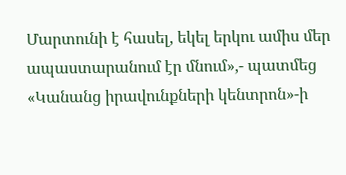Մարտունի է հասել, եկել երկու ամիս մեր ապաստարանում էր մնում»,- պատմեց  «Կանանց իրավունքների կենտրոն»-ի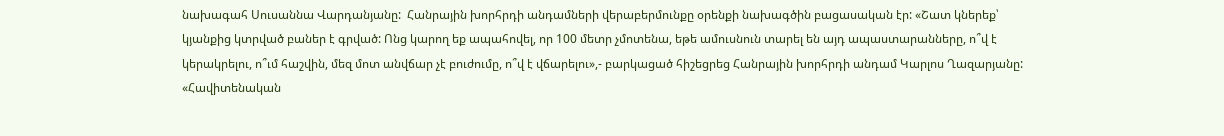նախագահ Սուսաննա Վարդանյանը:  Հանրային խորհրդի անդամների վերաբերմունքը օրենքի նախագծին բացասական էր: «Շատ կներեք՝ կյանքից կտրված բաներ է գրված: Ոնց կարող եք ապահովել, որ 100 մետր չմոտենա, եթե ամուսնուն տարել են այդ ապաստարանները, ո՞վ է կերակրելու, ո՞ւմ հաշվին, մեզ մոտ անվճար չէ բուժումը, ո՞վ է վճարելու»,- բարկացած հիշեցրեց Հանրային խորհրդի անդամ Կարլոս Ղազարյանը: «Հավիտենական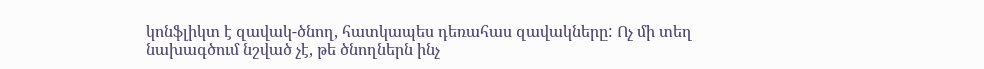կոնֆլիկտ է զավակ-ծնող, հատկապես դեռահաս զավակները: Ոչ մի տեղ նախագծում նշված չէ, թե ծնողներն ինչ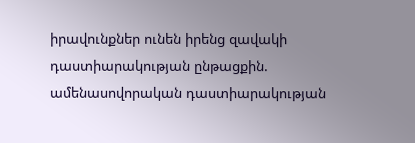իրավունքներ ունեն իրենց զավակի դաստիարակության ընթացքին. ամենասովորական դաստիարակության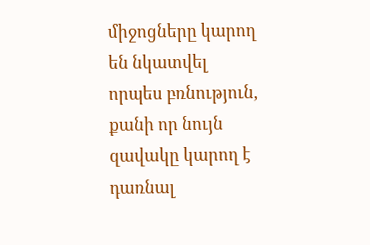միջոցները կարող են նկատվել որպես բռնություն, քանի որ նույն զավակը կարող է դառնալ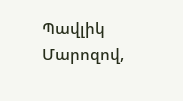Պավլիկ Մարոզով,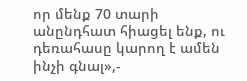որ մենք 70 տարի անընդհատ հիացել ենք, ու դեռահասը կարող է ամեն ինչի գնալ»,-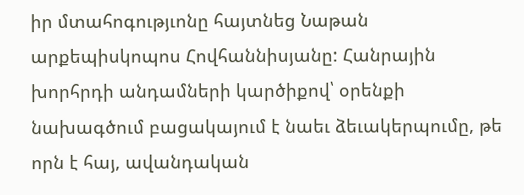իր մտահոգությւոնը հայտնեց Նաթան արքեպիսկոպոս Հովհաննիսյանը: Հանրային խորհրդի անդամների կարծիքով՝ օրենքի նախագծում բացակայում է նաեւ ձեւակերպումը, թե որն է հայ, ավանդական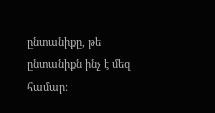ընտանիքը, թե ընտանիքն ինչ է մեզ համար: